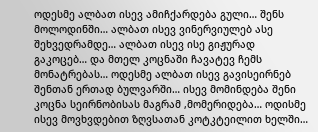ოდესმე ალბათ ისევ ამიჩქარდება გული… შენს მოლოდინში… ალბათ ისევ ვინერვიულებ ასე შეხვედრამდე… ალბათ ისევ ისე გიჟურად გაკოცებ… და მთელ კოცნაში ჩავატევ ჩემს მონატრებას… ოდესმე ალბათ ისევ გავისეირნებ შენთან ერთად ბულვარში… ისევ მომინდება შენი კოცნა სეირნობისას მაგრამ ,მომერიდება… ოდისმე ისევ მოვხვდებით ზღვსათან კოტკტეილით ხელში…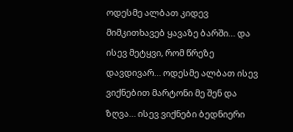ოდესმე ალბათ კიდევ მიმკითხავებ ყავაზე ბარში… და ისევ მეტყვი, რომ წრეზე დავდივარ… ოდესმე ალბათ ისევ ვიქნებით მარტონი მე შენ და ზღვა… ისევ ვიქნები ბედნიერი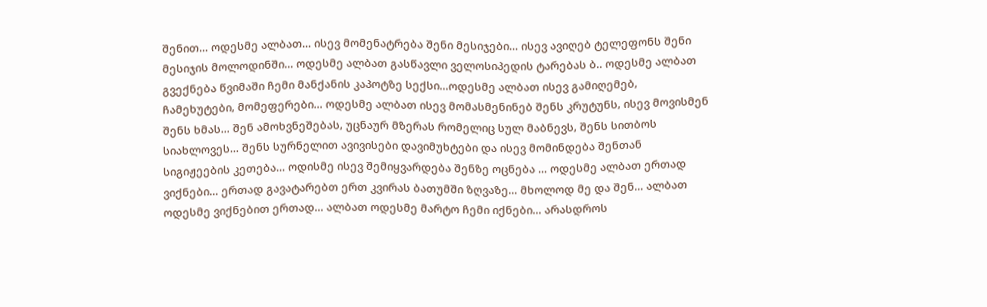შენით… ოდესმე ალბათ… ისევ მომენატრება შენი მესიჯები… ისევ ავიღებ ტელეფონს შენი მესიჯის მოლოდინში… ოდესმე ალბათ გასწავლი ველოსიპედის ტარებას ბ.. ოდესმე ალბათ გვექნება წვიმაში ჩემი მანქანის კაპოტზე სექსი…ოდესმე ალბათ ისევ გამიღემებ, ჩამეხუტები, მომეფერები… ოდესმე ალბათ ისევ მომასმენინებ შენს კრუტუნს, ისევ მოვისმენ შენს ხმას… შენ ამოხვნეშებას, უცნაურ მზერას რომელიც სულ მაბნევს, შენს სითბოს სიახლოვეს… შენს სურნელით ავივისები დავიმუხტები და ისევ მომინდება შენთან სიგიჟეების კეთება… ოდისმე ისევ შემიყვარდება შენზე ოცნება … ოდესმე ალბათ ერთად ვიქნები… ერთად გავატარებთ ერთ კვირას ბათუმში ზღვაზე… მხოლოდ მე და შენ… ალბათ ოდესმე ვიქნებით ერთად… ალბათ ოდესმე მარტო ჩემი იქნები… არასდროს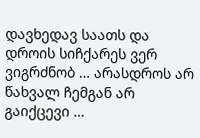დავხედავ საათს და დროის სიჩქარეს ვერ ვიგრძნობ … არასდროს არ წახვალ ჩემგან არ გაიქცევი …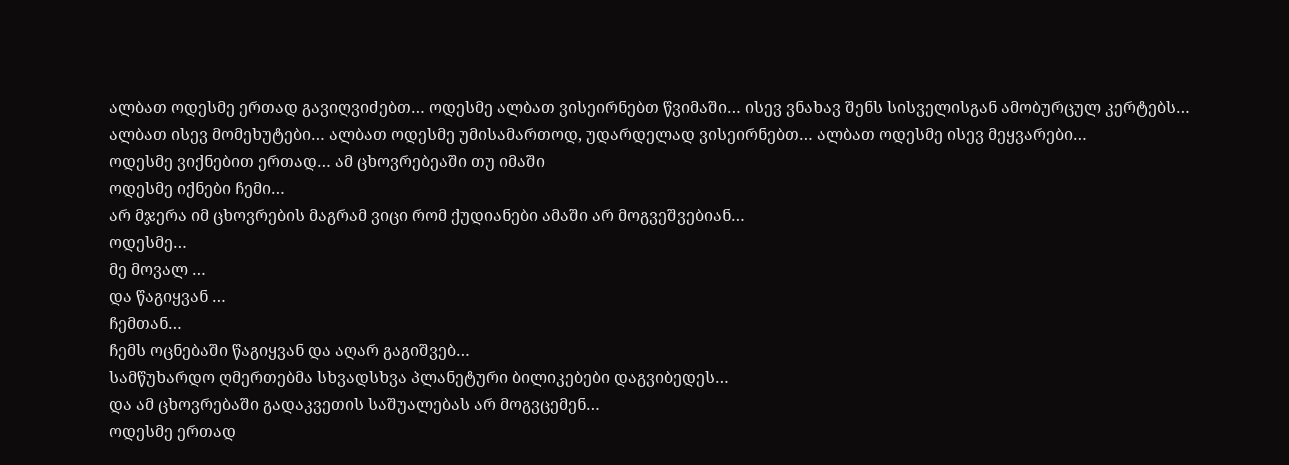ალბათ ოდესმე ერთად გავიღვიძებთ… ოდესმე ალბათ ვისეირნებთ წვიმაში… ისევ ვნახავ შენს სისველისგან ამობურცულ კერტებს… ალბათ ისევ მომეხუტები… ალბათ ოდესმე უმისამართოდ, უდარდელად ვისეირნებთ… ალბათ ოდესმე ისევ მეყვარები…
ოდესმე ვიქნებით ერთად… ამ ცხოვრებეაში თუ იმაში
ოდესმე იქნები ჩემი…
არ მჯერა იმ ცხოვრების მაგრამ ვიცი რომ ქუდიანები ამაში არ მოგვეშვებიან…
ოდესმე…
მე მოვალ …
და წაგიყვან …
ჩემთან…
ჩემს ოცნებაში წაგიყვან და აღარ გაგიშვებ…
სამწუხარდო ღმერთებმა სხვადსხვა პლანეტური ბილიკებები დაგვიბედეს…
და ამ ცხოვრებაში გადაკვეთის საშუალებას არ მოგვცემენ…
ოდესმე ერთად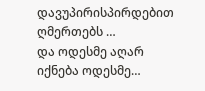დავუპირისპირდებით ღმერთებს …
და ოდესმე აღარ იქნება ოდესმე…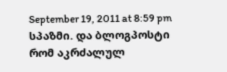September 19, 2011 at 8:59 pm
სპაზმი. და ბლოგპოსტი რომ აკრძალულ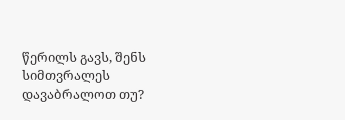წერილს გავს, შენს სიმთვრალეს დავაბრალოთ თუ?